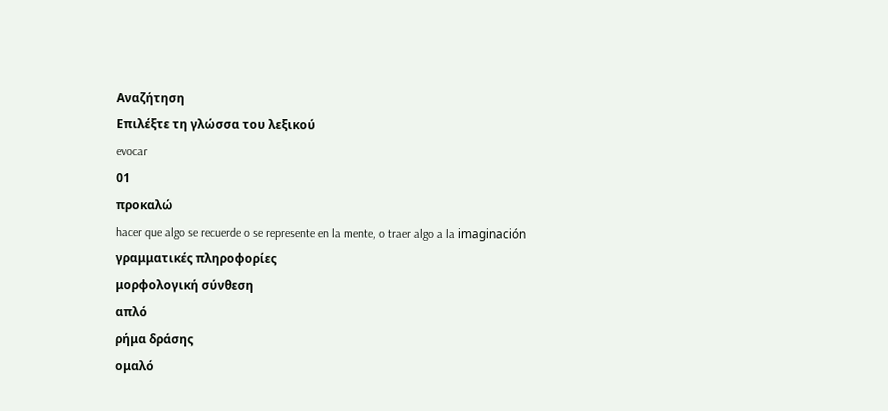Αναζήτηση
Επιλέξτε τη γλώσσα του λεξικού
evocar
01
προκαλώ
hacer que algo se recuerde o se represente en la mente, o traer algo a la imaginación
γραμματικές πληροφορίες
μορφολογική σύνθεση
απλό
ρήμα δράσης
ομαλό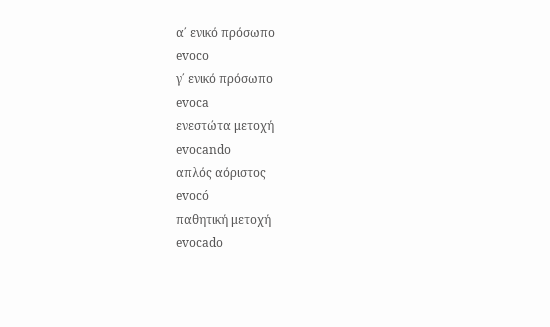α΄ ενικό πρόσωπο
evoco
γ΄ ενικό πρόσωπο
evoca
ενεστώτα μετοχή
evocando
απλός αόριστος
evocó
παθητική μετοχή
evocado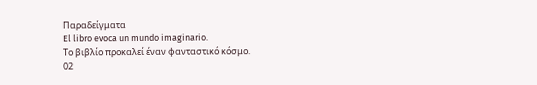Παραδείγματα
El libro evoca un mundo imaginario.
Το βιβλίο προκαλεί έναν φανταστικό κόσμο.
02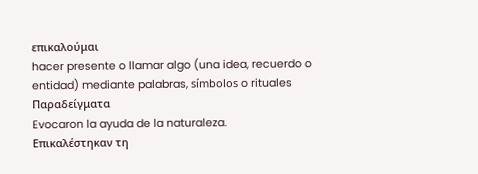επικαλούμαι
hacer presente o llamar algo (una idea, recuerdo o entidad) mediante palabras, símbolos o rituales
Παραδείγματα
Evocaron la ayuda de la naturaleza.
Επικαλέστηκαν τη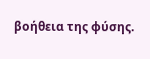βοήθεια της φύσης.